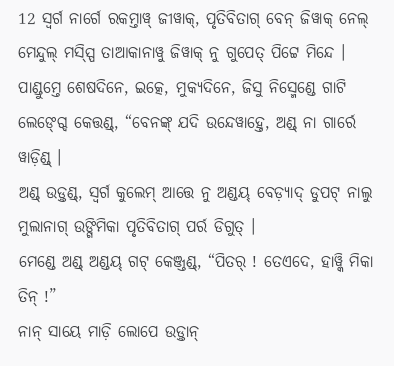12 ସ୍ୱର୍ଗ ନାର୍ଗେ ରକମ୍ତାୱ୍ ଜୀୱାକ୍, ପୃତିବିତାଗ୍ ବେନ୍ ଜିୱାକ୍ ନେଲ୍ ମେନ୍ଦୁଲ୍ ମସ୍ସ୍ପି ତାଆକାନାୱୁ ଜିୱାକ୍ ନୁ ଗୁପେତ୍ ପିଟ୍ଟେ ମିନ୍ଦେ ।
ପାଣ୍ଡୁମ୍ତେ ଶେଷଦିନେ, ଇତ୍କେ, ମୁକ୍ୟଦିନେ, ଜିସୁ ନିସ୍ମେଣ୍ଡେ ଗାଟି ଲେଙ୍ଗ୍ଦେ କେତ୍ତଣ୍ଡ୍, “ବେନଙ୍କ୍ ଯଦି ଉନ୍ଦେୱାହ୍ତେ, ଅଣ୍ଡ୍ ନା ଗାର୍ରେ ୱାଡ଼ିଣ୍ଡ୍ ।
ଅଣ୍ଡ୍ ଉଡ଼୍ତଣ୍ଡ୍, ସ୍ୱର୍ଗ କୁଲେମ୍ ଆତ୍ତେ ନୁ ଅଣ୍ଡୟ୍ ବେଡ଼୍ୟାଦ୍ ଡୁପଟ୍ ନାଲୁ ମୁଲାନାଗ୍ ଉଙ୍ଗିମିକା ପୃତିବିତାଗ୍ ପର୍ର ଡିଗୁତ୍ ।
ମେଣ୍ଡେ ଅଣ୍ଡ୍ ଅଣ୍ଡୟ୍ ଗଟ୍ କେଞ୍ଜ୍ତଣ୍ଡ୍, “ପିତର୍ ! ତେଏଦେ, ହାୱ୍କି ମିକା ତିନ୍ !”
ନାନ୍ ସାୟେ ମାଡ଼ି ଲୋପେ ଉଡ଼୍ତାନ୍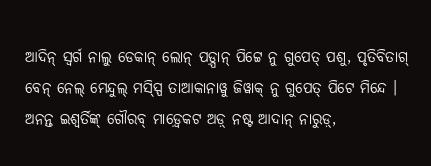ଆଦିନ୍ ସ୍ୱର୍ଗ ନାଲୁ ଡେକାନ୍ ଲୋନ୍ ପଡ଼୍ପାନ୍ ପିଟ୍ଟେ ନୁ ଗୁପେତ୍ ପଶୁ, ପୃତିବିତାଗ୍ ବେନ୍ ନେଲ୍ ମେନ୍ଦୁଲ୍ ମସ୍ସ୍ପି ତାଆକାନାୱୁ ଜିୱାକ୍ ନୁ ଗୁପେତ୍ ପିଟେ ମିନ୍ଦେ ।
ଅନନ୍ତ ଇଶ୍ୱର୍ତିଙ୍କ୍ ଗୌରବ୍ ମାଡ଼୍ୱେକଟ ଅଡ଼୍ ନଷ୍ଟ ଆଦାନ୍ ନାରୁଡ଼୍,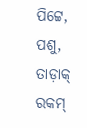ପିଟ୍ଟେ, ପଶୁ, ତାଡ଼ାକ୍ ରକମ୍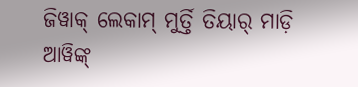ଜିୱାକ୍ ଲେକାମ୍ ମୁର୍ତ୍ତି ତିୟାର୍ ମାଡ଼ି ଆୱିଙ୍କ୍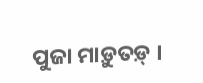ପୁଜା ମାଡ଼ୁତଡ଼୍ ।